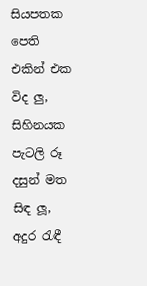සියපතක පෙති
එකින් එක විද ලු,
සිහිනයක පැටලි රූ
දසුන් මත සිඳ ලූ,
අදුර රැඳී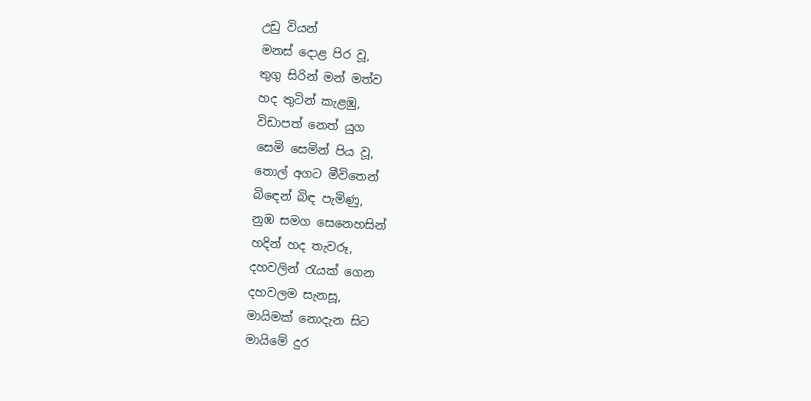උඩු වියන්
මනස් දොළ පිර වූ,
තුගු සිරින් මන් මත්ව
හද තුටින් කැළඹු,
විඩාපත් නෙත් යුග
සෙමි සෙමින් පිය වූ,
තොල් අගට මීවිතෙන්
බිඳෙන් බිඳ පැමිණු,
නුඹ සමග සෙනෙහසින්
හදින් හද තැවරූ,
දහවලින් රැයක් ගෙන
දහවලම සැනසූ,
මායිමක් නොදැන සිට
මායිමේ දුර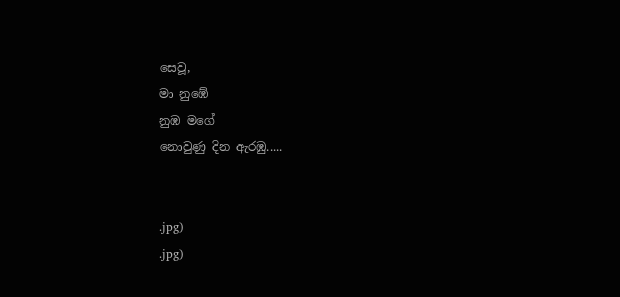සෙවූ,
මා නුඹේ
නුඹ මගේ
නොවුණු දින ඇරඹු.....


.jpg)
.jpg)